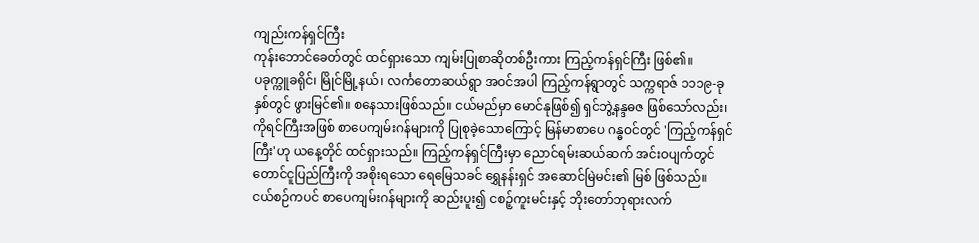ကျည်းကန်ရှင်ကြီး
ကုန်းဘောင်ခေတ်တွင် ထင်ရှားသော ကျမ်းပြုစာဆိုတစ်ဦးကား ကြည့်ကန်ရှင်ကြီး ဖြစ်၏။
ပခုက္ကူခရိုင်၊ မြိုင်မြို့နယ်၊ လင်္ကတောဆယ်ရွာ အဝင်အပါ ကြည့်ကန်ရွာတွင် သက္ကရာဇ် ၁၁၁၉-ခုနှစ်တွင် ဖွားမြင်၏။ စနေသားဖြစ်သည်။ ငယ်မည်မှာ မောင်နုဖြစ်၍ ရှင်ဘွဲ့နန္ဒဓဇ ဖြစ်သော်လည်း၊ ကိုရင်ကြီးအဖြစ် စာပေကျမ်းဂန်များကို ပြုစုခဲ့သောကြောင့် မြန်မာစာပေ ဂန္ဓဝင်တွင် 'ကြည့်ကန်ရှင်ကြီး'ဟု ယနေ့တိုင် ထင်ရှားသည်။ ကြည့်ကန်ရှင်ကြီးမှာ ညောင်ရမ်းဆယ်ဆက် အင်းဝပျက်တွင် တောင်ငူပြည်ကြီးကို အစိုးရသော ရေမြေသခင် ရွှေနန်းရှင် အဆောင်မြဲမင်း၏ မြစ် ဖြစ်သည်။
ငယ်စဉ်ကပင် စာပေကျမ်းဂန်များကို ဆည်းပူး၍ ငစဉ့်ကူးမင်းနှင့် ဘိုးတော်ဘုရားလက်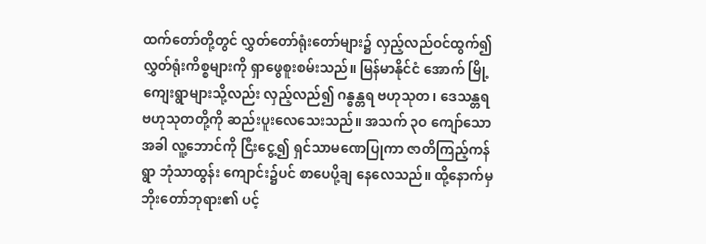ထက်တော်တို့တွင် လွှတ်တော်ရုံးတော်များ၌ လှည့်လည်ဝင်ထွက်၍ လွှတ်ရုံးကိစ္စများကို ရှာဖွေစူးစမ်းသည်။ မြန်မာနိုင်ငံ အောက် မြို့ ကျေးရွာများသို့လည်း လှည့်လည်၍ ဂန္ဓန္တရ ဗဟုသုတ၊ ဒေသန္တရ ဗဟုသုတတို့ကို ဆည်းပူးလေသေးသည်။ အသက် ၃ဝ ကျော်သောအခါ လူ့ဘောင်ကို ငြီးငွေ့၍ ရှင်သာမဏေပြုကာ ဇာတိကြည့်ကန်ရွာ ဘုံသာထွန်း ကျောင်း၌ပင် စာပေပို့ချ နေလေသည်။ ထို့နောက်မှ ဘိုးတော်ဘုရား၏ ပင့်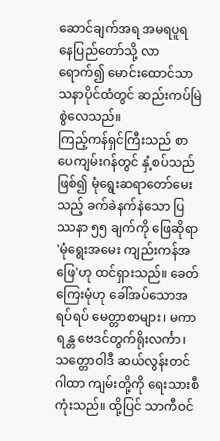ဆောင်ချက်အရ အမရပူရ နေပြည်တော်သို့ လာရောက်၍ မောင်းထောင်သာသနာပိုင်ထံတွင် ဆည်းကပ်မြဲစွဲလေသည်။
ကြည့်ကန်ရှင်ကြီးသည် စာပေကျမ်းဂန်တွင် နှံ့စပ်သည်ဖြစ်၍ မုံရွေးဆရာတော်မေးသည့် ခက်ခဲနက်နဲသော ပြဿနာ ၅၅ ချက်ကို ဖြေဆိုရာ 'မုံရွေးအမေး ကျည်းကန်အဖြေ'ဟု ထင်ရှားသည်။ ခေတ်ကြေးမုံဟု ခေါ်အပ်သောအရပ်ရပ် မေတ္တာစာများ၊ မကာရန္တ ဗေဒင်တွက်ရိုးလင်္ကာ၊ သတ္တောဝါဒီ ဆယ်လွန်းတင်ဂါထာ ကျမ်းတို့ကို ရေးသားစီကုံးသည်။ ထို့ပြင် သာကီဝင်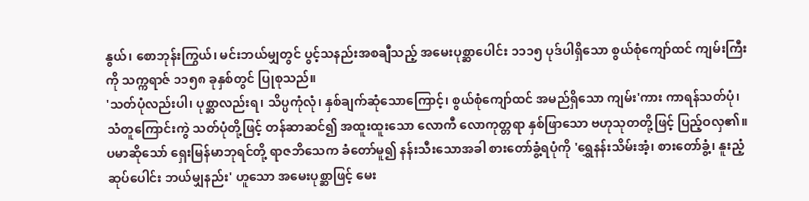နွယ်၊ စောဘုန်းကြွယ်၊ မင်းဘယ်မျှတွင် ပွင့်သနည်းအစချီသည့် အမေးပုစ္ဆာပေါင်း ၁၁၁၅ ပုဒ်ပါရှိသော စွယ်စုံကျော်ထင် ကျမ်းကြီးကို သက္ကရာဇ် ၁၁၅၈ ခုနှစ်တွင် ပြုစုသည်။
'သတ်ပုံလည်းပါ၊ ပုစ္ဆာလည်းရ၊ သိပ္ပကုံလုံ၊ နှစ်ချက်ဆုံသောကြောင့်၊ စွယ်စုံကျော်ထင် အမည်ရှိသော ကျမ်း'ကား ကာရန်သတ်ပုံ၊ သံတူကြောင်းကွဲ သတ်ပုံတို့ဖြင့် တန်ဆာဆင်၍ အထူးထူးသော လောကီ လောကုတ္တရာ နှစ်ဖြာသော ဗဟုသုတတို့ဖြင့် ပြည့်ဝလှ၏။ ပမာဆိုသော် ရှေးမြန်မာဘုရင်တို့ ရာဇဘိသေက ခံတော်မူ၍ နန်းသီးသောအခါ စားတော်ခွံ့ရပုံကို 'ရွှေနန်းသိမ်းအံ့၊ စားတော်ခွံ့၊ နူးညံ့ဆုပ်ပေါင်း ဘယ်မျှနည်း' ဟူသော အမေးပုစ္ဆာဖြင့် မေး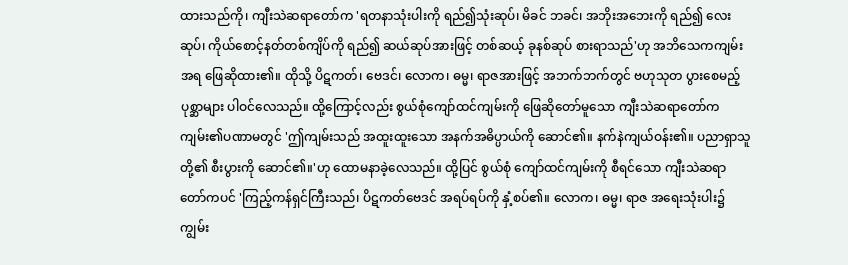ထားသည်ကို၊ ကျီးသဲဆရာတော်က 'ရတနာသုံးပါးကို ရည်၍သုံးဆုပ်၊ မိခင် ဘခင်၊ အဘိုးအဘေးကို ရည်၍ လေးဆုပ်၊ ကိုယ်စောင့်နတ်တစ်ကျိပ်ကို ရည်၍ ဆယ်ဆုပ်အားဖြင့် တစ်ဆယ့် ခုနစ်ဆုပ် စားရာသည်'ဟု အဘိသေကကျမ်းအရ ဖြေဆိုထား၏။ ထိုသို့ ပိဋကတ်၊ ဗေဒင်၊ လောက၊ ဓမ္မ၊ ရာဇအားဖြင့် အဘက်ဘက်တွင် ဗဟုသုတ ပွားစေမည့်ပုစ္ဆာများ ပါဝင်လေသည်။ ထို့ကြောင့်လည်း စွယ်စုံကျော်ထင်ကျမ်းကို ဖြေဆိုတော်မူသော ကျီးသဲဆရာတော်က ကျမ်း၏ပဏာမတွင် 'ဤကျမ်းသည် အထူးထူးသော အနက်အဓိပ္ပာယ်ကို ဆောင်၏။ နက်နဲကျယ်ဝန်း၏။ ပညာရှာသူတို့၏ စီးပွားကို ဆောင်၏။'ဟု ထောမနာခဲ့လေသည်။ ထို့ပြင် စွယ်စုံ ကျော်ထင်ကျမ်းကို စီရင်သော ကျီးသဲဆရာတော်ကပင် 'ကြည့်ကန်ရှင်ကြီးသည်၊ ပိဋကတ်ဗေဒင် အရပ်ရပ်ကို နှံ့စပ်၏။ လောက၊ ဓမ္မ၊ ရာဇ အရေးသုံးပါး၌ ကျွမ်း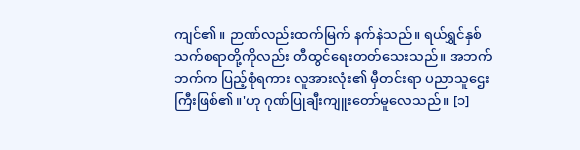ကျင်၏။ ဉာဏ်လည်းထက်မြက် နက်နဲသည်။ ရယ်ရွှင်နှစ်သက်စရာတို့ကိုလည်း တီထွင်ရေးတတ်သေးသည်။ အဘက်ဘက်က ပြည့်စုံရကား လူအားလုံး၏ မှီတင်းရာ ပညာသူဌေးကြီးဖြစ်၏။'ဟု ဂုဏ်ပြုချီးကျူးတော်မူလေသည်။ [၁]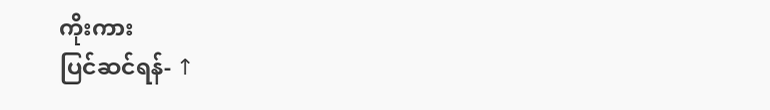ကိုးကား
ပြင်ဆင်ရန်- ↑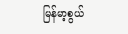မြန်မာ့စွယ်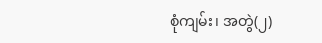စုံကျမ်း၊ အတွဲ(၂)